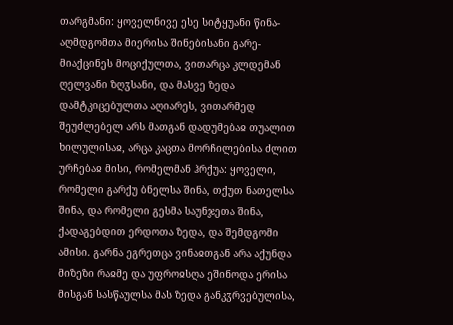თარგმანი: ყოველნივე ესე სიტყუანი წინა-აღმდგომთა მიერისა შინებისანი გარე-მიაქცინეს მოციქულთა, ვითარცა კლდემან ღელვანი ზღჳსანი, და მასვე ზედა დამტკიცებულთა აღიარეს, ვითარმედ შეუძლებელ არს მათგან დადუმებაჲ თუალით ხილულისაჲ, არცა კაცთა მორჩილებისა ძლით ურჩებაჲ მისი, რომელმან ჰრქუა: ყოველი, რომელი გარქუ ბნელსა შინა, თქუთ ნათელსა შინა, და რომელი გესმა საუნჯეთა შინა, ქადაგებდით ერდოთა ზედა, და შემდგომი ამისი. გარნა ეგრეთცა ვინაჲთგან არა აქუნდა მიზეზი რაჲმე და უფროჲსღა ეშინოდა ერისა მისგან სასწაულსა მას ზედა განკჳრვებულისა,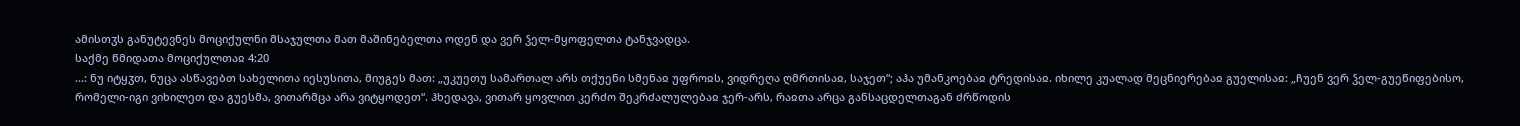ამისთჳს განუტევნეს მოციქულნი მსაჯულთა მათ მაშინებელთა ოდენ და ვერ ჴელ-მყოფელთა ტანჯვადცა.
საქმე წმიდათა მოციქულთაჲ 4:20
...: ნუ იტყჳთ, ნუცა ასწავებთ სახელითა იესუსითა, მიუგეს მათ: „უკუეთუ სამართალ არს თქუენი სმენაჲ უფროჲს, ვიდრეღა ღმრთისაჲ, საჯეთ“; აჰა უმანკოებაჲ ტრედისაჲ. იხილე კუალად მეცნიერებაჲ გუელისაჲ: „ჩუენ ვერ ჴელ-გუეწიფებისო, რომელი-იგი ვიხილეთ და გუესმა, ვითარმცა არა ვიტყოდეთ“. ჰხედავა, ვითარ ყოვლით კერძო შეკრძალულებაჲ ჯერ-არს, რაჲთა არცა განსაცდელთაგან ძრწოდის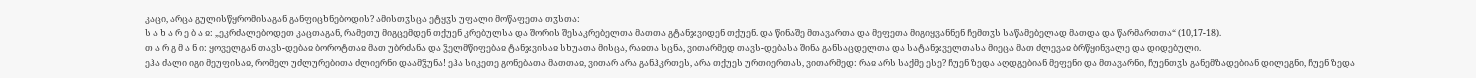კაცი, არცა გულისწყრომისაგან განფიცხნებოდის? ამისთჳსცა ეტყჳს უფალი მოწაფეთა თჳსთა:
ს ა ხ ა რ ე ბ ა ჲ: „ეკრძალებოდეთ კაცთაგან, რამეთუ მიგცემდენ თქუენ კრებულსა და შორის შესაკრებელთა მათთა გტანჯვიდენ თქუენ. და წინაშე მთავართა და მეფეთა მიგიყვანნენ ჩემთჳს საწამებელად მათდა და წარმართთა“ (10,17-18).
თ ა რ გ მ ა ნ ი: ყოველგან თავს-დებაჲ ბოროტთაჲ მათ უბრძანა და ჴელმწიფებაჲ ტანჯვისაჲ სხუათა მისცა, რაჲთა სცნა, ვითარმედ თავს-დებასა შინა განსაცდელთა და სატანჯველთასა მიეცა მათ ძლევაჲ ბრწყინვალე და დიდებული.
ეჰა ძალი იგი მეუფისაჲ, რომელ უძლურებითა ძლიერნი დაამჴუნა! ეჰა სიკეთე გონებათა მათთაჲ, ვითარ არა განჰკრთეს, არა თქუეს ურთიერთას, ვითარმედ: რაჲ არს საქმე ესე? ჩუენ ზედა აღდგებიან მეფენი და მთავარნი, ჩუენთჳს განემზადებიან დილეგნი, ჩუენ ზედა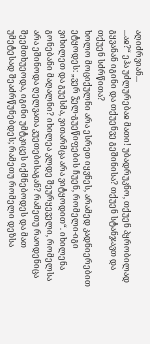აღიძრვიან...
...აჲ?“ ეჰა უძლურებაჲ მათი! უბადრუკნო, თქუენ პყრობილად გყვანან იგინი და თქუენვე გეშინისა? თქუენ სტანჯავთ და თქუენ სძრწითა?
ხოლო მოციქულნი არა ესრეთ იყვნეს, არამედ კადნიერებით ეტყოდეს: „ვერ ჴელ-გუეწიფების ჩუენ, რომელი-იგი ვიხილეთ და გუესმა, ვითარმცა არა ვიტყოდით“. იხილენა გონებანი მაღალნი? იხილეა კლდე შეურყეველი, რომელსა არა ეშინოდა ღელვათა კუეთებისაგან? რამეთუ რაოდენიცა შეემთხუეოდა, იგინი უმტკიცეს იქმნებოდეს და მათ უმეტესად შეაძრწუნებდეს; რამეთუ რომელი დეზსა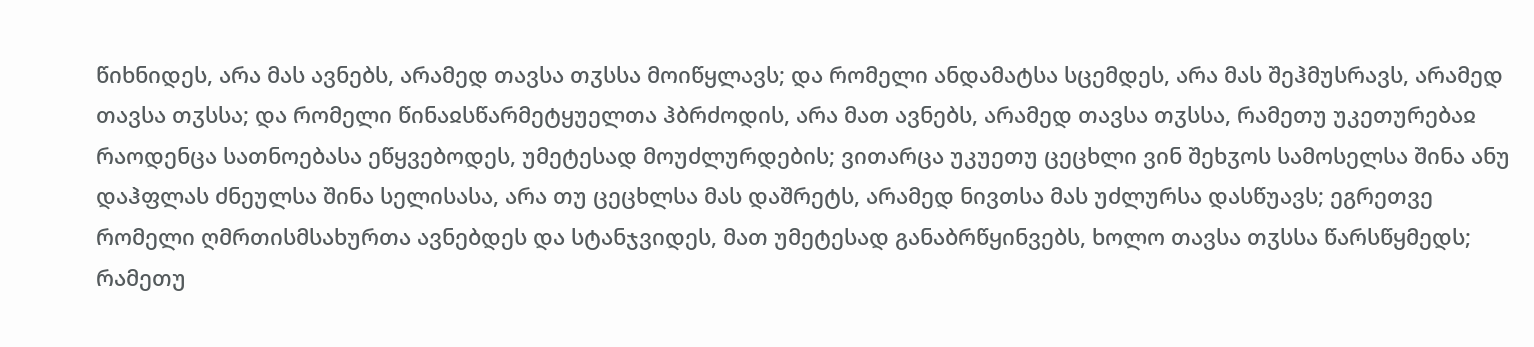წიხნიდეს, არა მას ავნებს, არამედ თავსა თჳსსა მოიწყლავს; და რომელი ანდამატსა სცემდეს, არა მას შეჰმუსრავს, არამედ თავსა თჳსსა; და რომელი წინაჲსწარმეტყუელთა ჰბრძოდის, არა მათ ავნებს, არამედ თავსა თჳსსა, რამეთუ უკეთურებაჲ რაოდენცა სათნოებასა ეწყვებოდეს, უმეტესად მოუძლურდების; ვითარცა უკუეთუ ცეცხლი ვინ შეხჳოს სამოსელსა შინა ანუ დაჰფლას ძნეულსა შინა სელისასა, არა თუ ცეცხლსა მას დაშრეტს, არამედ ნივთსა მას უძლურსა დასწუავს; ეგრეთვე რომელი ღმრთისმსახურთა ავნებდეს და სტანჯვიდეს, მათ უმეტესად განაბრწყინვებს, ხოლო თავსა თჳსსა წარსწყმედს; რამეთუ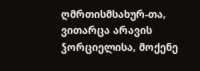ღმრთისმსახურ-თა, ვითარცა არავის ჴორციელისა, მოქენე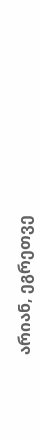არიან, ეგრეთვე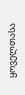ყოველთასა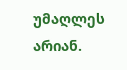უმაღლეს არიან.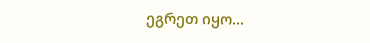ეგრეთ იყო...